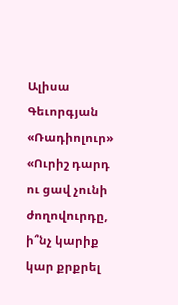Ալիսա Գեւորգյան
«Ռադիոլուր»
«Ուրիշ դարդ ու ցավ չունի ժողովուրդը, ի՞նչ կարիք կար քրքրել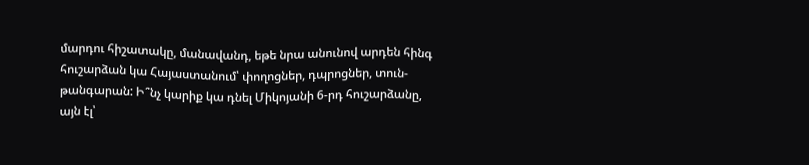մարդու հիշատակը, մանավանդ, եթե նրա անունով արդեն հինգ հուշարձան կա Հայաստանում՝ փողոցներ, դպրոցներ, տուն-թանգարան: Ի՞նչ կարիք կա դնել Միկոյանի 6-րդ հուշարձանը, այն էլ՝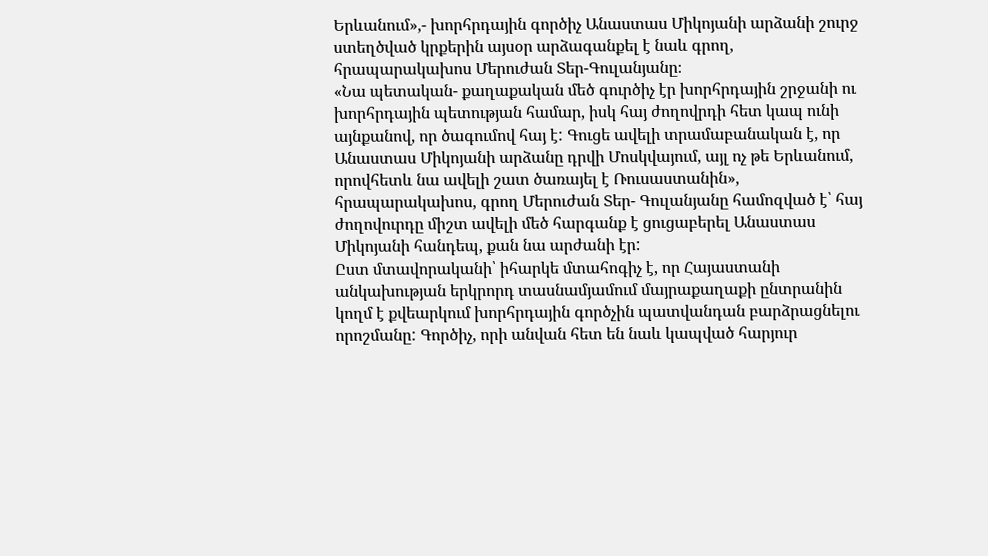Երևանում»,- խորհրդային գործիչ Անաստաս Միկոյանի արձանի շուրջ ստեղծված կրքերին այսօր արձագանքել է նաև գրող, հրապարակախոս Մերուժան Տեր-Գուլանյանը։
«Նա պետական- քաղաքական մեծ գուրծիչ էր խորհրդային շրջանի ու խորհրդային պետության համար, իսկ հայ ժողովրդի հետ կապ ունի այնքանով, որ ծագումով հայ է: Գուցե ավելի տրամաբանական է, որ Անաստաս Միկոյանի արձանը դրվի Մոսկվայում, այլ ոչ թե Երևանում, որովհետև նա ավելի շատ ծառայել է Ռուսաստանին», հրապարակախոս, գրող Մերուժան Տեր- Գուլանյանը համոզված է՝ հայ ժողովուրդը միշտ ավելի մեծ հարգանք է ցուցաբերել Անաստաս Միկոյանի հանդեպ, քան նա արժանի էր:
Ըստ մտավորականի՝ իհարկե մտահոգիչ է, որ Հայաստանի անկախության երկրորդ տասնամյամում մայրաքաղաքի ընտրանին կողմ է քվեարկում խորհրդային գործչին պատվանդան բարձրացնելու որոշմանը: Գործիչ, որի անվան հետ են նաև կապված հարյուր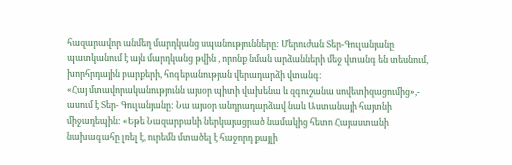հազարավոր անմեղ մարդկանց սպանությունները: Մերուժան Տեր-Գուլանյանը պատկանում է այն մարդկանց թվին , որոնք նման արձանների մեջ վտանգ են տեսնում, խորհրդային բարքերի, հոգեբանության վերադարձի վտանգ։
«Հայ մտավորականությունն այսօր պիտի վախենա և զգուշանա սովետիզացումից»,- ասում է Տեր- Գուլանյանը: Նա այսօր անդրադարձավ նաև Աստանայի հայտնի միջադեպին: «Եթե Նազարբաևի ներկայացրած նամակից հետո Հայաստանի նախագահը լռել է, ուրեմն մտածել է հաջորդ քայլի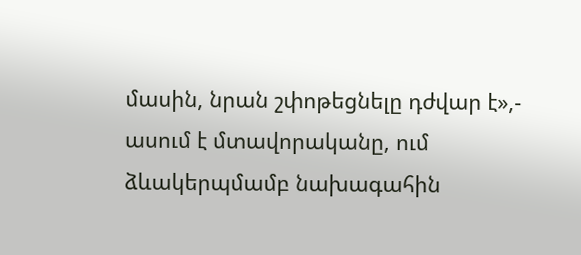մասին, նրան շփոթեցնելը դժվար է»,- ասում է մտավորականը, ում ձևակերպմամբ նախագահին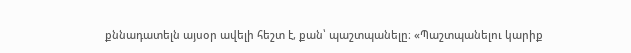քննադատելն այսօր ավելի հեշտ է, քան՝ պաշտպանելը։ «Պաշտպանելու կարիք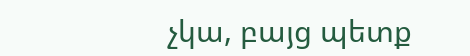չկա, բայց պետք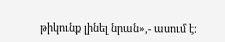թիկունք լինել նրան»,- ասում է։